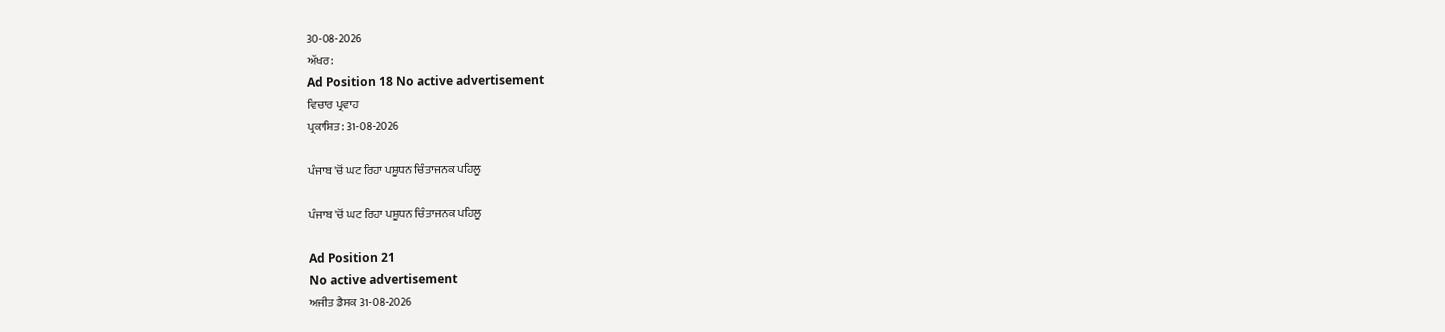30-08-2026
ਅੱਖਰ:
Ad Position 18 No active advertisement
ਵਿਚਾਰ ਪ੍ਰਵਾਹ
ਪ੍ਰਕਾਸ਼ਿਤ: 31-08-2026

ਪੰਜਾਬ 'ਚੋਂ ਘਟ ਰਿਹਾ ਪਸ਼ੂਧਨ ਚਿੰਤਾਜਨਕ ਪਹਿਲੂ

ਪੰਜਾਬ 'ਚੋਂ ਘਟ ਰਿਹਾ ਪਸ਼ੂਧਨ ਚਿੰਤਾਜਨਕ ਪਹਿਲੂ

Ad Position 21
No active advertisement
ਅਜੀਤ ਡੈਸਕ 31-08-2026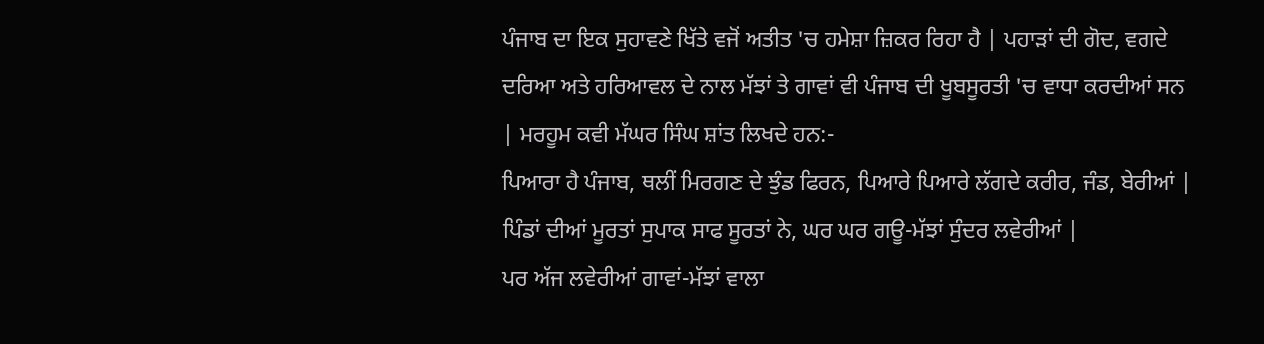ਪੰਜਾਬ ਦਾ ਇਕ ਸੁਹਾਵਣੇ ਖਿੱਤੇ ਵਜੋਂ ਅਤੀਤ 'ਚ ਹਮੇਸ਼ਾ ਜ਼ਿਕਰ ਰਿਹਾ ਹੈ | ਪਹਾੜਾਂ ਦੀ ਗੋਦ, ਵਗਦੇ ਦਰਿਆ ਅਤੇ ਹਰਿਆਵਲ ਦੇ ਨਾਲ ਮੱਝਾਂ ਤੇ ਗਾਵਾਂ ਵੀ ਪੰਜਾਬ ਦੀ ਖੂਬਸੂਰਤੀ 'ਚ ਵਾਧਾ ਕਰਦੀਆਂ ਸਨ | ਮਰਹੂਮ ਕਵੀ ਮੱਘਰ ਸਿੰਘ ਸ਼ਾਂਤ ਲਿਖਦੇ ਹਨ:-
ਪਿਆਰਾ ਹੈ ਪੰਜਾਬ, ਥਲੀਂ ਮਿਰਗਣ ਦੇ ਝੁੰਡ ਫਿਰਨ, ਪਿਆਰੇ ਪਿਆਰੇ ਲੱਗਦੇ ਕਰੀਰ, ਜੰਡ, ਬੇਰੀਆਂ |
ਪਿੰਡਾਂ ਦੀਆਂ ਮੂਰਤਾਂ ਸੁਪਾਕ ਸਾਫ ਸੂਰਤਾਂ ਨੇ, ਘਰ ਘਰ ਗਊ-ਮੱਝਾਂ ਸੁੰਦਰ ਲਵੇਰੀਆਂ |
ਪਰ ਅੱਜ ਲਵੇਰੀਆਂ ਗਾਵਾਂ-ਮੱਝਾਂ ਵਾਲਾ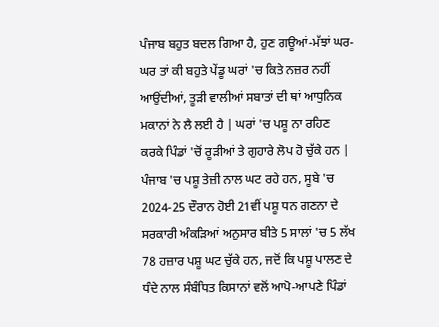ਪੰਜਾਬ ਬਹੁਤ ਬਦਲ ਗਿਆ ਹੈ, ਹੁਣ ਗਊਆਂ-ਮੱਝਾਂ ਘਰ-ਘਰ ਤਾਂ ਕੀ ਬਹੁਤੇ ਪੇਂਡੂ ਘਰਾਂ 'ਚ ਕਿਤੇ ਨਜ਼ਰ ਨਹੀਂ ਆਉਂਦੀਆਂ, ਤੂੜੀ ਵਾਲੀਆਂ ਸਬਾਤਾਂ ਦੀ ਥਾਂ ਆਧੁਨਿਕ ਮਕਾਨਾਂ ਨੇ ਲੈ ਲਈ ਹੈ | ਘਰਾਂ 'ਚ ਪਸ਼ੂ ਨਾ ਰਹਿਣ ਕਰਕੇ ਪਿੰਡਾਂ 'ਚੋਂ ਰੂੜੀਆਂ ਤੇ ਗੁਹਾਰੇ ਲੋਪ ਹੋ ਚੁੱਕੇ ਹਨ |  ਪੰਜਾਬ 'ਚ ਪਸ਼ੂ ਤੇਜ਼ੀ ਨਾਲ ਘਟ ਰਹੇ ਹਨ, ਸੂਬੇ 'ਚ 2024-25 ਦੌਰਾਨ ਹੋਈ 21ਵੀਂ ਪਸ਼ੂ ਧਨ ਗਣਨਾ ਦੇ ਸਰਕਾਰੀ ਅੰਕੜਿਆਂ ਅਨੁਸਾਰ ਬੀਤੇ 5 ਸਾਲਾਂ 'ਚ 5 ਲੱਖ 78 ਹਜ਼ਾਰ ਪਸ਼ੂ ਘਟ ਚੁੱਕੇ ਹਨ, ਜਦੋਂ ਕਿ ਪਸ਼ੂ ਪਾਲਣ ਦੇ ਧੰਦੇ ਨਾਲ ਸੰਬੰਧਿਤ ਕਿਸਾਨਾਂ ਵਲੋਂ ਆਪੋ-ਆਪਣੇ ਪਿੰਡਾਂ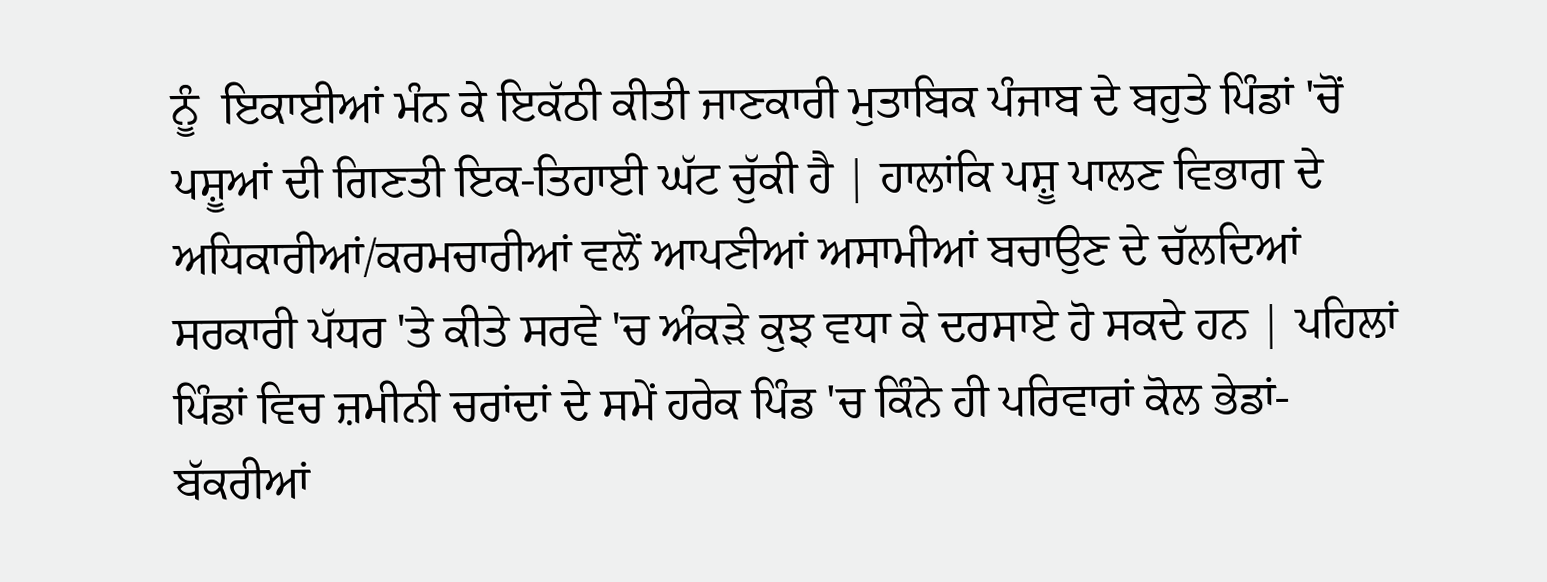ਨੂੰ  ਇਕਾਈਆਂ ਮੰਨ ਕੇ ਇਕੱਠੀ ਕੀਤੀ ਜਾਣਕਾਰੀ ਮੁਤਾਬਿਕ ਪੰਜਾਬ ਦੇ ਬਹੁਤੇ ਪਿੰਡਾਂ 'ਚੋਂ ਪਸ਼ੂਆਂ ਦੀ ਗਿਣਤੀ ਇਕ-ਤਿਹਾਈ ਘੱਟ ਚੁੱਕੀ ਹੈ | ਹਾਲਾਂਕਿ ਪਸ਼ੂ ਪਾਲਣ ਵਿਭਾਗ ਦੇ ਅਧਿਕਾਰੀਆਂ/ਕਰਮਚਾਰੀਆਂ ਵਲੋਂ ਆਪਣੀਆਂ ਅਸਾਮੀਆਂ ਬਚਾਉਣ ਦੇ ਚੱਲਦਿਆਂ  ਸਰਕਾਰੀ ਪੱਧਰ 'ਤੇ ਕੀਤੇ ਸਰਵੇ 'ਚ ਅੰਕੜੇ ਕੁਝ ਵਧਾ ਕੇ ਦਰਸਾਏ ਹੋ ਸਕਦੇ ਹਨ | ਪਹਿਲਾਂ ਪਿੰਡਾਂ ਵਿਚ ਜ਼ਮੀਨੀ ਚਰਾਂਦਾਂ ਦੇ ਸਮੇਂ ਹਰੇਕ ਪਿੰਡ 'ਚ ਕਿੰਨੇ ਹੀ ਪਰਿਵਾਰਾਂ ਕੋਲ ਭੇਡਾਂ-ਬੱਕਰੀਆਂ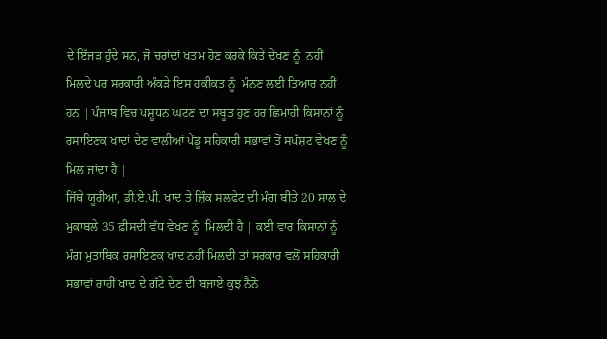ਦੇ ਇੱਜੜ ਹੁੰਦੇ ਸਨ, ਜੋ ਚਰਾਂਦਾਂ ਖਤਮ ਹੋਣ ਕਰਕੇ ਕਿਤੇ ਦੇਖਣ ਨੂੰ  ਨਹੀਂ ਮਿਲਦੇ ਪਰ ਸਰਕਾਰੀ ਅੰਕੜੇ ਇਸ ਹਕੀਕਤ ਨੂੰ  ਮੰਨਣ ਲਈ ਤਿਆਰ ਨਹੀਂ ਹਨ | ਪੰਜਾਬ ਵਿਚ ਪਸ਼ੂਧਨ ਘਟਣ ਦਾ ਸਬੂਤ ਹੁਣ ਹਰ ਛਿਮਾਹੀ ਕਿਸਾਨਾਂ ਨੂੰ  ਰਸਾਇਣਕ ਖਾਦਾਂ ਦੇਣ ਵਾਲੀਆਂ ਪੇਂਡੂ ਸਹਿਕਾਰੀ ਸਭਾਵਾਂ ਤੋਂ ਸਪੱਸ਼ਟ ਵੇਖਣ ਨੂੰ  ਮਿਲ ਜਾਂਦਾ ਹੈ |
ਜਿੱਥੇ ਯੂਰੀਆ, ਡੀ.ਏ.ਪੀ. ਖਾਦ ਤੇ ਜ਼ਿੰਕ ਸਲਫੇਟ ਦੀ ਮੰਗ ਬੀਤੇ 20 ਸਾਲ ਦੇ ਮੁਕਾਬਲੇ 35 ਫ਼ੀਸਦੀ ਵੱਧ ਵੇਖਣ ਨੂੰ  ਮਿਲਦੀ ਹੈ | ਕਈ ਵਾਰ ਕਿਸਾਨਾਂ ਨੂੰ  ਮੰਗ ਮੁਤਾਬਿਕ ਰਸਾਇਣਕ ਖਾਦ ਨਹੀਂ ਮਿਲਦੀ ਤਾਂ ਸਰਕਾਰ ਵਲੋਂ ਸਹਿਕਾਰੀ ਸਭਾਵਾਂ ਰਾਹੀਂ ਖਾਦ ਦੇ ਗੱਟੇ ਦੇਣ ਦੀ ਬਜਾਏ ਕੁਝ ਨੈਨੋ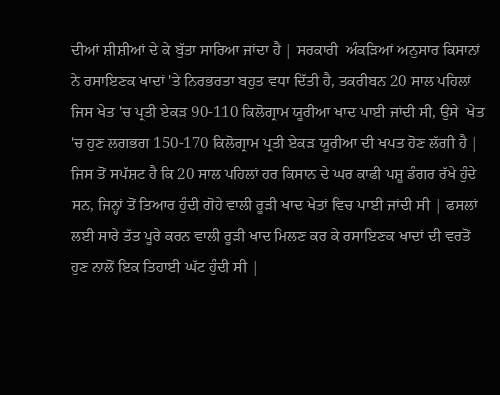ਦੀਆਂ ਸ਼ੀਸ਼ੀਆਂ ਦੇ ਕੇ ਬੁੱਤਾ ਸਾਰਿਆ ਜਾਂਦਾ ਹੈ | ਸਰਕਾਰੀ  ਅੰਕੜਿਆਂ ਅਨੁਸਾਰ ਕਿਸਾਨਾਂ ਨੇ ਰਸਾਇਣਕ ਖਾਦਾਂ 'ਤੇ ਨਿਰਭਰਤਾ ਬਹੁਤ ਵਧਾ ਦਿੱਤੀ ਹੈ, ਤਕਰੀਬਨ 20 ਸਾਲ ਪਹਿਲਾਂ ਜਿਸ ਖੇਤ 'ਚ ਪ੍ਰਤੀ ਏਕੜ 90-110 ਕਿਲੋਗ੍ਰਾਮ ਯੂਰੀਆ ਖਾਦ ਪਾਈ ਜਾਂਦੀ ਸੀ, ਉਸੇ  ਖੇਤ 'ਚ ਹੁਣ ਲਗਭਗ 150-170 ਕਿਲੋਗ੍ਰਾਮ ਪ੍ਰਤੀ ਏਕੜ ਯੂਰੀਆ ਦੀ ਖਪਤ ਹੋਣ ਲੱਗੀ ਹੈ | ਜਿਸ ਤੋਂ ਸਪੱਸ਼ਟ ਹੈ ਕਿ 20 ਸਾਲ ਪਹਿਲਾਂ ਹਰ ਕਿਸਾਨ ਦੇ ਘਰ ਕਾਫੀ ਪਸ਼ੂ ਡੰਗਰ ਰੱਖੇ ਹੁੰਦੇ ਸਨ, ਜਿਨ੍ਹਾਂ ਤੋਂ ਤਿਆਰ ਹੁੰਦੀ ਗੋਹੇ ਵਾਲੀ ਰੂੜੀ ਖਾਦ ਖੇਤਾਂ ਵਿਚ ਪਾਈ ਜਾਂਦੀ ਸੀ | ਫਸਲਾਂ ਲਈ ਸਾਰੇ ਤੱਤ ਪੂਰੇ ਕਰਨ ਵਾਲੀ ਰੂੜੀ ਖਾਦ ਮਿਲਣ ਕਰ ਕੇ ਰਸਾਇਣਕ ਖਾਦਾਂ ਦੀ ਵਰਤੋਂ ਹੁਣ ਨਾਲੋਂ ਇਕ ਤਿਹਾਈ ਘੱਟ ਹੁੰਦੀ ਸੀ |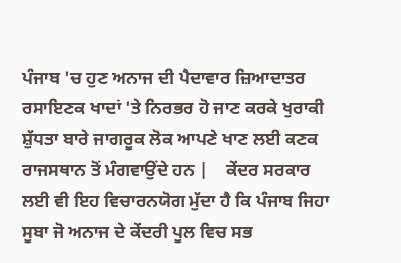ਪੰਜਾਬ 'ਚ ਹੁਣ ਅਨਾਜ ਦੀ ਪੈਦਾਵਾਰ ਜ਼ਿਆਦਾਤਰ ਰਸਾਇਣਕ ਖਾਦਾਂ 'ਤੇ ਨਿਰਭਰ ਹੋ ਜਾਣ ਕਰਕੇ ਖੁਰਾਕੀ ਸ਼ੁੱਧਤਾ ਬਾਰੇ ਜਾਗਰੂਕ ਲੋਕ ਆਪਣੇ ਖਾਣ ਲਈ ਕਣਕ ਰਾਜਸਥਾਨ ਤੋਂ ਮੰਗਵਾਉਂਦੇ ਹਨ |    ਕੇਂਦਰ ਸਰਕਾਰ ਲਈ ਵੀ ਇਹ ਵਿਚਾਰਨਯੋਗ ਮੁੱਦਾ ਹੈ ਕਿ ਪੰਜਾਬ ਜਿਹਾ ਸੂਬਾ ਜੋ ਅਨਾਜ ਦੇ ਕੇਂਦਰੀ ਪੂਲ ਵਿਚ ਸਭ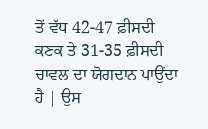ਤੋਂ ਵੱਧ 42-47 ਫ਼ੀਸਦੀ ਕਣਕ ਤੇ 31-35 ਫ਼ੀਸਦੀ ਚਾਵਲ ਦਾ ਯੋਗਦਾਨ ਪਾਉਂਦਾ ਹੈ | ਉਸ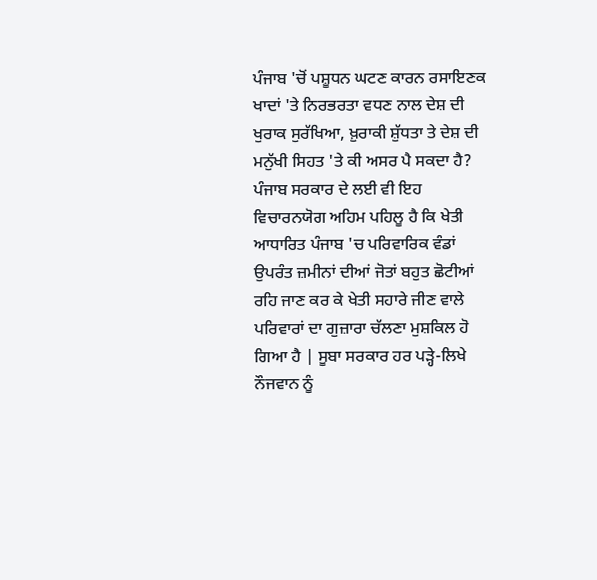ਪੰਜਾਬ 'ਚੋਂ ਪਸ਼ੂਧਨ ਘਟਣ ਕਾਰਨ ਰਸਾਇਣਕ ਖਾਦਾਂ 'ਤੇ ਨਿਰਭਰਤਾ ਵਧਣ ਨਾਲ ਦੇਸ਼ ਦੀ ਖੁਰਾਕ ਸੁਰੱਖਿਆ, ਖ਼ੁਰਾਕੀ ਸ਼ੁੱਧਤਾ ਤੇ ਦੇਸ਼ ਦੀ ਮਨੁੱਖੀ ਸਿਹਤ 'ਤੇ ਕੀ ਅਸਰ ਪੈ ਸਕਦਾ ਹੈ? ਪੰਜਾਬ ਸਰਕਾਰ ਦੇ ਲਈ ਵੀ ਇਹ ਵਿਚਾਰਨਯੋਗ ਅਹਿਮ ਪਹਿਲੂ ਹੈ ਕਿ ਖੇਤੀ ਆਧਾਰਿਤ ਪੰਜਾਬ 'ਚ ਪਰਿਵਾਰਿਕ ਵੰਡਾਂ ਉਪਰੰਤ ਜ਼ਮੀਨਾਂ ਦੀਆਂ ਜੋਤਾਂ ਬਹੁਤ ਛੋਟੀਆਂ ਰਹਿ ਜਾਣ ਕਰ ਕੇ ਖੇਤੀ ਸਹਾਰੇ ਜੀਣ ਵਾਲੇ ਪਰਿਵਾਰਾਂ ਦਾ ਗੁਜ਼ਾਰਾ ਚੱਲਣਾ ਮੁਸ਼ਕਿਲ ਹੋ ਗਿਆ ਹੈ | ਸੂਬਾ ਸਰਕਾਰ ਹਰ ਪੜ੍ਹੇ-ਲਿਖੇ ਨੌਜਵਾਨ ਨੂੰ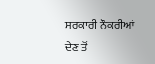ਸਰਕਾਰੀ ਨੌਕਰੀਆਂ ਦੇਣ ਤੋਂ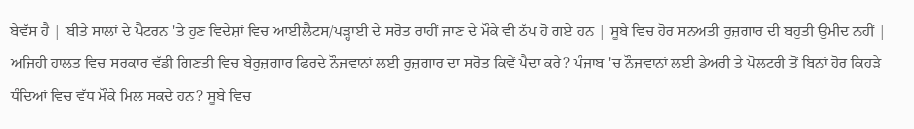ਬੇਵੱਸ ਹੈ | ਬੀਤੇ ਸਾਲਾਂ ਦੇ ਪੈਟਰਨ 'ਤੇ ਹੁਣ ਵਿਦੇਸ਼ਾਂ ਵਿਚ ਆਈਲੈਟਸ/ਪੜ੍ਹਾਈ ਦੇ ਸਰੋਤ ਰਾਹੀਂ ਜਾਣ ਦੇ ਮੌਕੇ ਵੀ ਠੱਪ ਹੋ ਗਏ ਹਨ | ਸੂਬੇ ਵਿਚ ਹੋਰ ਸਨਅਤੀ ਰੁਜ਼ਗਾਰ ਦੀ ਬਹੁਤੀ ਉਮੀਦ ਨਹੀਂ | ਅਜਿਹੀ ਹਾਲਤ ਵਿਚ ਸਰਕਾਰ ਵੱਡੀ ਗਿਣਤੀ ਵਿਚ ਬੇਰੁਜ਼ਗਾਰ ਫਿਰਦੇ ਨੌਜਵਾਨਾਂ ਲਈ ਰੁਜ਼ਗਾਰ ਦਾ ਸਰੋਤ ਕਿਵੇਂ ਪੈਦਾ ਕਰੇ? ਪੰਜਾਬ 'ਚ ਨੌਜਵਾਨਾਂ ਲਈ ਡੇਅਰੀ ਤੇ ਪੋਲਟਰੀ ਤੋਂ ਬਿਨਾਂ ਹੋਰ ਕਿਹੜੇ ਧੰਦਿਆਂ ਵਿਚ ਵੱਧ ਮੌਕੇ ਮਿਲ ਸਕਦੇ ਹਨ? ਸੂਬੇ ਵਿਚ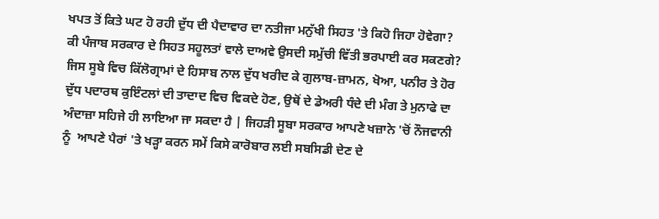ਖਪਤ ਤੋਂ ਕਿਤੇ ਘਟ ਹੋ ਰਹੀ ਦੁੱਧ ਦੀ ਪੈਦਾਵਾਰ ਦਾ ਨਤੀਜਾ ਮਨੁੱਖੀ ਸਿਹਤ 'ਤੇ ਕਿਹੋ ਜਿਹਾ ਹੋਵੇਗਾ? ਕੀ ਪੰਜਾਬ ਸਰਕਾਰ ਦੇ ਸਿਹਤ ਸਹੂਲਤਾਂ ਵਾਲੇ ਦਾਅਵੇ ਉਸਦੀ ਸਮੁੱਚੀ ਵਿੱਤੀ ਭਰਪਾਈ ਕਰ ਸਕਣਗੇ?
ਜਿਸ ਸੂਬੇ ਵਿਚ ਕਿੱਲੋਗ੍ਰਾਮਾਂ ਦੇ ਹਿਸਾਬ ਨਾਲ ਦੁੱਧ ਖਰੀਦ ਕੇ ਗੁਲਾਬ-ਜ਼ਾਮਨ, ਖੋਆ, ਪਨੀਰ ਤੇ ਹੋਰ ਦੁੱਧ ਪਦਾਰਥ ਕੁਇੰਟਲਾਂ ਦੀ ਤਾਦਾਦ ਵਿਚ ਵਿਕਦੇ ਹੋਣ, ਉਥੋਂ ਦੇ ਡੇਅਰੀ ਧੰਦੇ ਦੀ ਮੰਗ ਤੇ ਮੁਨਾਫੇ ਦਾ ਅੰਦਾਜ਼ਾ ਸਹਿਜੇ ਹੀ ਲਾਇਆ ਜਾ ਸਕਦਾ ਹੈ | ਜਿਹੜੀ ਸੂਬਾ ਸਰਕਾਰ ਆਪਣੇ ਖਜ਼ਾਨੇ 'ਚੋਂ ਨੌਜਵਾਨੀ ਨੂੰ  ਆਪਣੇ ਪੈਰਾਂ 'ਤੇ ਖੜ੍ਹਾ ਕਰਨ ਸਮੇਂ ਕਿਸੇ ਕਾਰੋਬਾਰ ਲਈ ਸਬਸਿਡੀ ਦੇਣ ਦੇ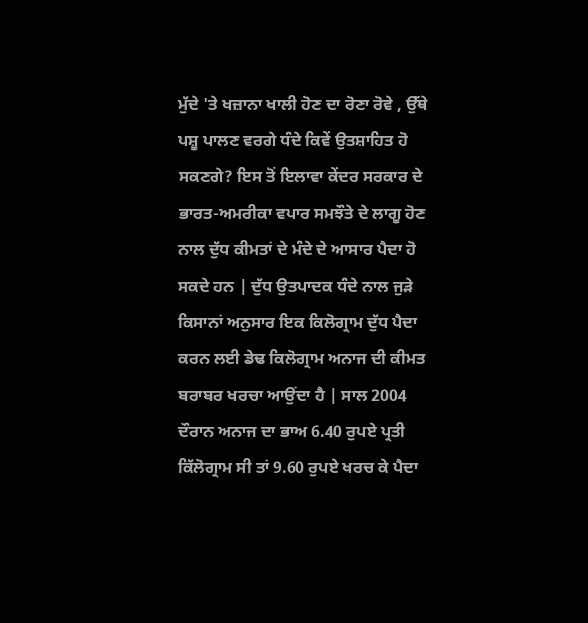ਮੁੱਦੇ 'ਤੇ ਖਜ਼ਾਨਾ ਖਾਲੀ ਹੋਣ ਦਾ ਰੋਣਾ ਰੋਵੇ , ਉੱਥੇ ਪਸ਼ੂ ਪਾਲਣ ਵਰਗੇ ਧੰਦੇ ਕਿਵੇਂ ਉਤਸ਼ਾਹਿਤ ਹੋ ਸਕਣਗੇ? ਇਸ ਤੋਂ ਇਲਾਵਾ ਕੇਂਦਰ ਸਰਕਾਰ ਦੇ ਭਾਰਤ-ਅਮਰੀਕਾ ਵਪਾਰ ਸਮਝੌਤੇ ਦੇ ਲਾਗੂ ਹੋਣ ਨਾਲ ਦੁੱਧ ਕੀਮਤਾਂ ਦੇ ਮੰਦੇ ਦੇ ਆਸਾਰ ਪੈਦਾ ਹੋ ਸਕਦੇ ਹਨ | ਦੁੱਧ ਉਤਪਾਦਕ ਧੰਦੇ ਨਾਲ ਜੁੜੇ ਕਿਸਾਨਾਂ ਅਨੁਸਾਰ ਇਕ ਕਿਲੋਗ੍ਰਾਮ ਦੁੱਧ ਪੈਦਾ ਕਰਨ ਲਈ ਡੇਢ ਕਿਲੋਗ੍ਰਾਮ ਅਨਾਜ ਦੀ ਕੀਮਤ ਬਰਾਬਰ ਖਰਚਾ ਆਉਂਦਾ ਹੈ | ਸਾਲ 2004 ਦੌਰਾਨ ਅਨਾਜ ਦਾ ਭਾਅ 6.40 ਰੁਪਏ ਪ੍ਰਤੀ ਕਿੱਲੋਗ੍ਰਾਮ ਸੀ ਤਾਂ 9.60 ਰੁਪਏ ਖਰਚ ਕੇ ਪੈਦਾ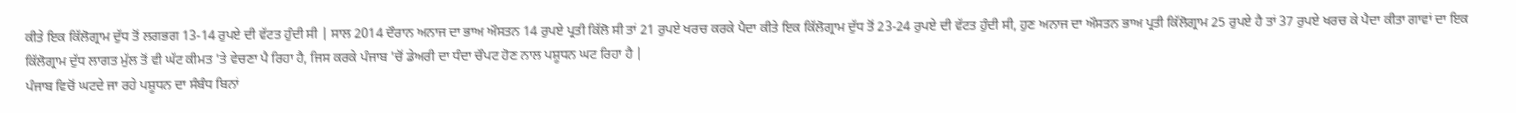ਕੀਤੇ ਇਕ ਕਿੱਲੋਗ੍ਰਾਮ ਦੁੱਧ ਤੋਂ ਲਗਭਗ 13-14 ਰੁਪਏ ਦੀ ਵੱਟਤ ਹੁੰਦੀ ਸੀ | ਸਾਲ 2014 ਦੌਰਾਨ ਅਨਾਜ ਦਾ ਭਾਅ ਔਸਤਨ 14 ਰੁਪਏ ਪ੍ਰਤੀ ਕਿੱਲੋ ਸੀ ਤਾਂ 21 ਰੁਪਏ ਖਰਚ ਕਰਕੇ ਪੈਦਾ ਕੀਤੇ ਇਕ ਕਿੱਲੋਗ੍ਰਾਮ ਦੁੱਧ ਤੋਂ 23-24 ਰੁਪਏ ਦੀ ਵੱਟਤ ਹੁੰਦੀ ਸੀ, ਹੁਣ ਅਨਾਜ ਦਾ ਔਸਤਨ ਭਾਅ ਪ੍ਰਤੀ ਕਿੱਲੋਗ੍ਰਾਮ 25 ਰੁਪਏ ਹੈ ਤਾਂ 37 ਰੁਪਏ ਖਰਚ ਕੇ ਪੈਦਾ ਕੀਤਾ ਗਾਵਾਂ ਦਾ ਇਕ ਕਿੱਲੋਗ੍ਰਾਮ ਦੁੱਧ ਲਾਗਤ ਮੁੱਲ ਤੋਂ ਵੀ ਘੱਟ ਕੀਮਤ 'ਤੇ ਵੇਚਣਾ ਪੈ ਰਿਹਾ ਹੈ, ਜਿਸ ਕਰਕੇ ਪੰਜਾਬ 'ਚੋਂ ਡੇਅਰੀ ਦਾ ਧੰਦਾ ਚੌਪਟ ਹੋਣ ਨਾਲ ਪਸ਼ੂਧਨ ਘਟ ਰਿਹਾ ਹੈ |
ਪੰਜਾਬ ਵਿਚੋਂ ਘਟਦੇ ਜਾ ਰਹੇ ਪਸ਼ੂਧਨ ਦਾ ਸੰਬੰਧ ਬਿਨਾਂ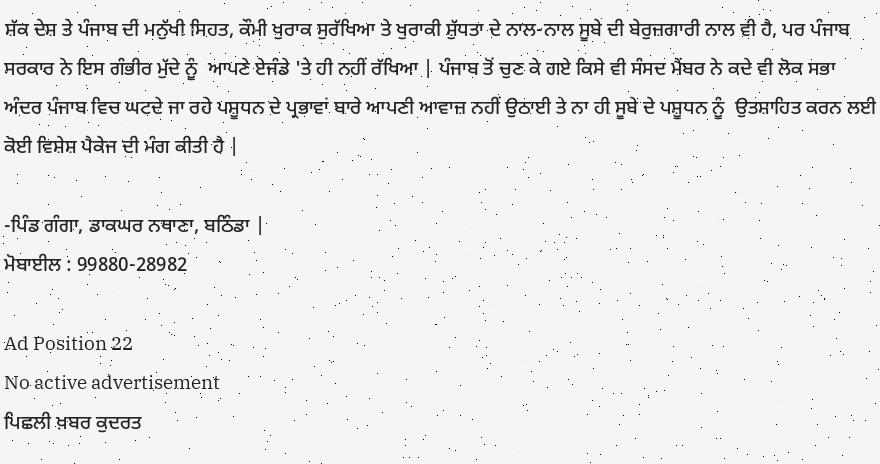ਸ਼ੱਕ ਦੇਸ਼ ਤੇ ਪੰਜਾਬ ਦੀ ਮਨੁੱਖੀ ਸਿਹਤ, ਕੌਮੀ ਖੁਰਾਕ ਸੁਰੱਖਿਆ ਤੇ ਖੁਰਾਕੀ ਸ਼ੁੱਧਤਾ ਦੇ ਨਾਲ-ਨਾਲ ਸੂਬੇ ਦੀ ਬੇਰੁਜ਼ਗਾਰੀ ਨਾਲ ਵੀ ਹੈ, ਪਰ ਪੰਜਾਬ ਸਰਕਾਰ ਨੇ ਇਸ ਗੰਭੀਰ ਮੁੱਦੇ ਨੂੰ  ਆਪਣੇ ਏਜੰਡੇ 'ਤੇ ਹੀ ਨਹੀਂ ਰੱਖਿਆ | ਪੰਜਾਬ ਤੋਂ ਚੁਣ ਕੇ ਗਏ ਕਿਸੇ ਵੀ ਸੰਸਦ ਮੈਂਬਰ ਨੇ ਕਦੇ ਵੀ ਲੋਕ ਸਭਾ ਅੰਦਰ ਪੰਜਾਬ ਵਿਚ ਘਟਦੇ ਜਾ ਰਹੇ ਪਸ਼ੂਧਨ ਦੇ ਪ੍ਰਭਾਵਾਂ ਬਾਰੇ ਆਪਣੀ ਆਵਾਜ਼ ਨਹੀਂ ਉਠਾਈ ਤੇ ਨਾ ਹੀ ਸੂਬੇ ਦੇ ਪਸ਼ੂਧਨ ਨੂੰ  ਉਤਸ਼ਾਹਿਤ ਕਰਨ ਲਈ ਕੋਈ ਵਿਸ਼ੇਸ਼ ਪੈਕੇਜ ਦੀ ਮੰਗ ਕੀਤੀ ਹੈ |

-ਪਿੰਡ ਗੰਗਾ, ਡਾਕਘਰ ਨਥਾਣਾ, ਬਠਿੰਡਾ |
ਮੋਬਾਈਲ : 99880-28982

Ad Position 22
No active advertisement
ਪਿਛਲੀ ਖ਼ਬਰ ਕੁਦਰਤ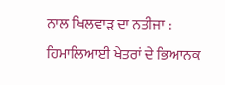ਨਾਲ ਖਿਲਵਾੜ ਦਾ ਨਤੀਜਾ : ਹਿਮਾਲਿਆਈ ਖੇਤਰਾਂ ਦੇ ਭਿਆਨਕ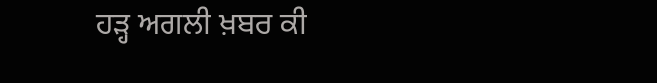ਹੜ੍ਹ ਅਗਲੀ ਖ਼ਬਰ ਕੀ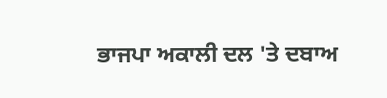ਭਾਜਪਾ ਅਕਾਲੀ ਦਲ 'ਤੇ ਦਬਾਅ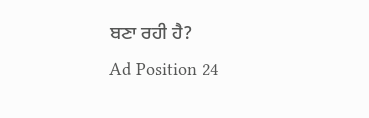ਬਣਾ ਰਹੀ ਹੈ?
Ad Position 24